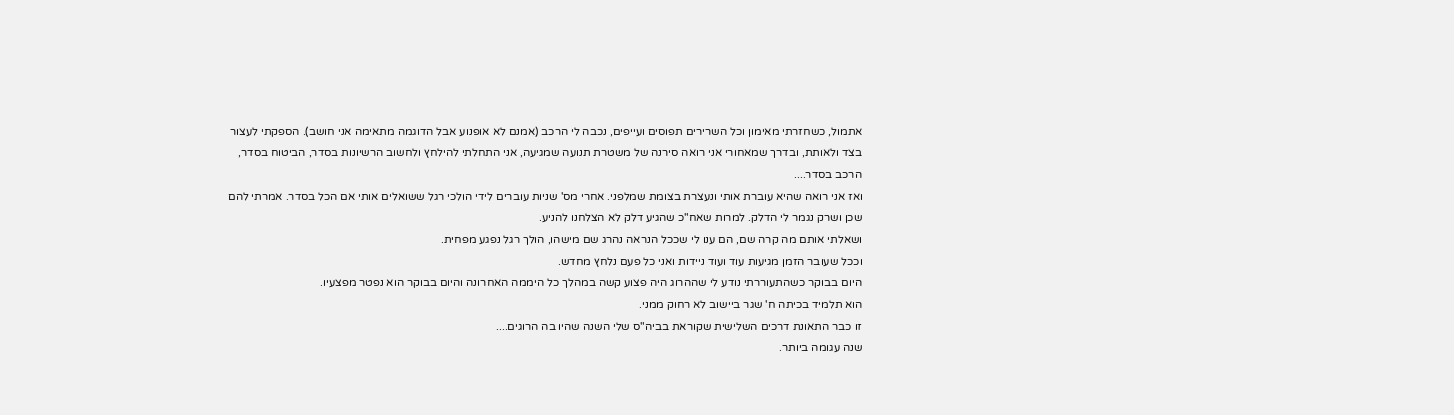אתמול, כשחזרתי מאימון וכל השרירים תפוסים ועייפים, נכבה לי הרכב (אמנם לא אופנוע אבל הדוגמה מתאימה אני חושב). הספקתי לעצור בצד ולאותת, ובדרך שמאחורי אני רואה סירנה של משטרת תנועה שמגיעה, אני התחלתי להילחץ ולחשוב הרשיונות בסדר, הביטוח בסדר, הרכב בסדר....
ואז אני רואה שהיא עוברת אותי ונעצרת בצומת שמלפני. אחרי מס' שניות עוברים לידי הולכי רגל ששואלים אותי אם הכל בסדר. אמרתי להם שכן ושרק נגמר לי הדלק. למרות שאח"כ שהגיע דלק לא הצלחנו להניע.
ושאלתי אותם מה קרה שם, הם ענו לי שככל הנראה נהרג שם מישהו, הולך רגל נפגע מפחית.
וככל שעובר הזמן מגיעות עוד ועוד ניידות ואני כל פעם נלחץ מחדש.
היום בבוקר כשהתעוררתי נודע לי שההרוג היה פצוע קשה במהלך כל היממה האחרונה והיום בבוקר הוא נפטר מפצעיו.
הוא תלמיד בכיתה ח' שגר ביישוב לא רחוק ממני.
זו כבר התאונת דרכים השלישית שקוראת בביה"ס שלי השנה שהיו בה הרוגים....
שנה עגומה ביותר.